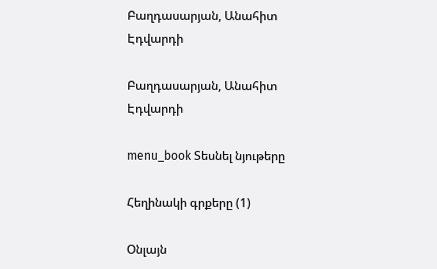Բաղդասարյան, Անահիտ Էդվարդի

Բաղդասարյան, Անահիտ Էդվարդի

menu_book Տեսնել նյութերը

Հեղինակի գրքերը (1)

Օնլայն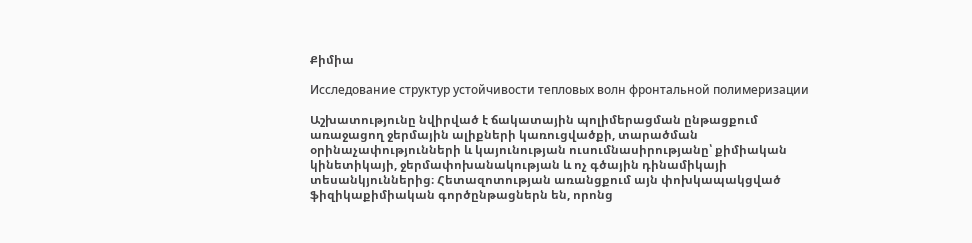Քիմիա

Исследование структур устойчивости тепловых волн фронтальной полимеризации

Աշխատությունը նվիրված է ճակատային պոլիմերացման ընթացքում առաջացող ջերմային ալիքների կառուցվածքի, տարածման օրինաչափությունների և կայունության ուսումնասիրությանը՝ քիմիական կինետիկայի, ջերմափոխանակության և ոչ գծային դինամիկայի տեսանկյուններից։ Հետազոտության առանցքում այն փոխկապակցված ֆիզիկաքիմիական գործընթացներն են, որոնց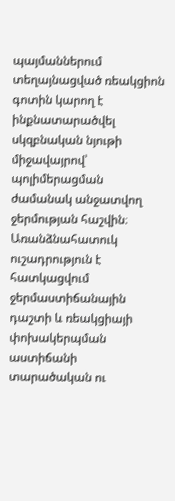պայմաններում տեղայնացված ռեակցիոն գոտին կարող է ինքնատարածվել սկզբնական նյութի միջավայրով՝ պոլիմերացման ժամանակ անջատվող ջերմության հաշվին։ Առանձնահատուկ ուշադրություն է հատկացվում ջերմաստիճանային դաշտի և ռեակցիայի փոխակերպման աստիճանի տարածական ու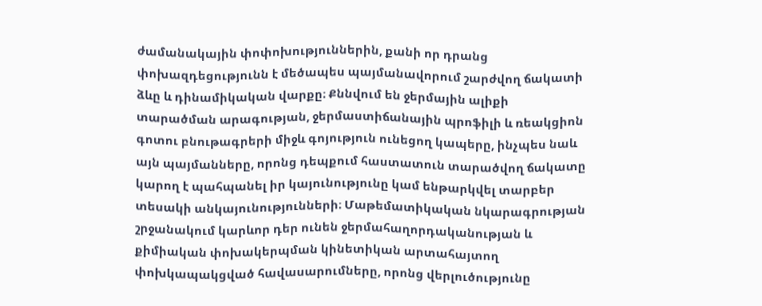ժամանակային փոփոխություններին, քանի որ դրանց փոխազդեցությունն է մեծապես պայմանավորում շարժվող ճակատի ձևը և դինամիկական վարքը։ Քննվում են ջերմային ալիքի տարածման արագության, ջերմաստիճանային պրոֆիլի և ռեակցիոն գոտու բնութագրերի միջև գոյություն ունեցող կապերը, ինչպես նաև այն պայմանները, որոնց դեպքում հաստատուն տարածվող ճակատը կարող է պահպանել իր կայունությունը կամ ենթարկվել տարբեր տեսակի անկայունությունների։ Մաթեմատիկական նկարագրության շրջանակում կարևոր դեր ունեն ջերմահաղորդականության և քիմիական փոխակերպման կինետիկան արտահայտող փոխկապակցված հավասարումները, որոնց վերլուծությունը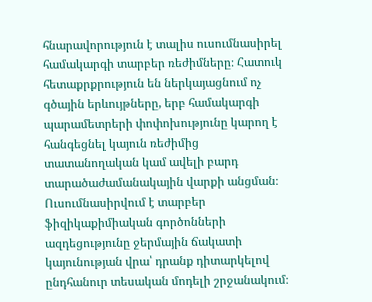հնարավորություն է տալիս ուսումնասիրել համակարգի տարբեր ռեժիմները։ Հատուկ հետաքրքրություն են ներկայացնում ոչ գծային երևույթները, երբ համակարգի պարամետրերի փոփոխությունը կարող է հանգեցնել կայուն ռեժիմից տատանողական կամ ավելի բարդ տարածաժամանակային վարքի անցման։ Ուսումնասիրվում է տարբեր ֆիզիկաքիմիական գործոնների ազդեցությունը ջերմային ճակատի կայունության վրա՝ դրանք դիտարկելով ընդհանուր տեսական մոդելի շրջանակում։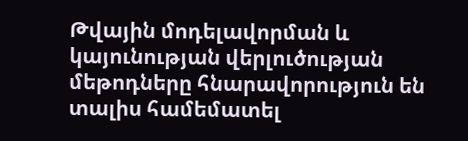Թվային մոդելավորման և կայունության վերլուծության մեթոդները հնարավորություն են տալիս համեմատել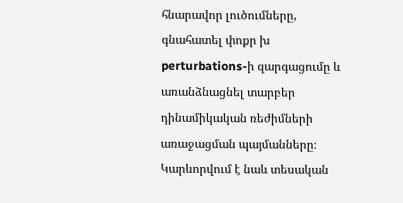հնարավոր լուծումները, գնահատել փոքր խ perturbations-ի զարգացումը և առանձնացնել տարբեր դինամիկական ռեժիմների առաջացման պայմանները։ Կարևորվում է նաև տեսական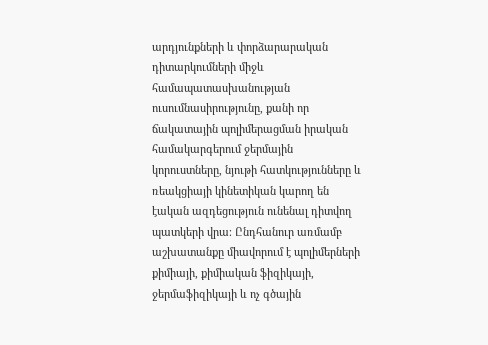արդյունքների և փորձարարական դիտարկումների միջև համապատասխանության ուսումնասիրությունը, քանի որ ճակատային պոլիմերացման իրական համակարգերում ջերմային կորուստները, նյութի հատկությունները և ռեակցիայի կինետիկան կարող են էական ազդեցություն ունենալ դիտվող պատկերի վրա։ Ընդհանուր առմամբ աշխատանքը միավորում է պոլիմերների քիմիայի, քիմիական ֆիզիկայի, ջերմաֆիզիկայի և ոչ գծային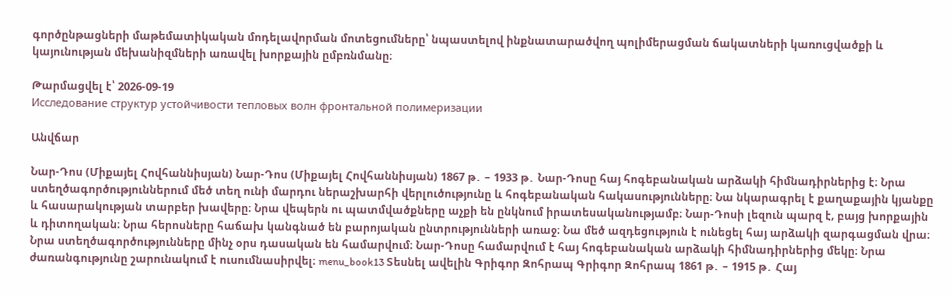գործընթացների մաթեմատիկական մոդելավորման մոտեցումները՝ նպաստելով ինքնատարածվող պոլիմերացման ճակատների կառուցվածքի և կայունության մեխանիզմների առավել խորքային ըմբռնմանը։

Թարմացվել է՝ 2026-09-19
Исследование структур устойчивости тепловых волн фронтальной полимеризации

Անվճար

Նար-Դոս (Միքայել Հովհաննիսյան) Նար-Դոս (Միքայել Հովհաննիսյան) 1867 թ․ – 1933 թ․ Նար-Դոսը հայ հոգեբանական արձակի հիմնադիրներից է։ Նրա ստեղծագործություններում մեծ տեղ ունի մարդու ներաշխարհի վերլուծությունը և հոգեբանական հակասությունները։ Նա նկարագրել է քաղաքային կյանքը և հասարակության տարբեր խավերը։ Նրա վեպերն ու պատմվածքները աչքի են ընկնում իրատեսականությամբ։ Նար-Դոսի լեզուն պարզ է, բայց խորքային և դիտողական։ Նրա հերոսները հաճախ կանգնած են բարոյական ընտրությունների առաջ։ Նա մեծ ազդեցություն է ունեցել հայ արձակի զարգացման վրա։ Նրա ստեղծագործությունները մինչ օրս դասական են համարվում։ Նար-Դոսը համարվում է հայ հոգեբանական արձակի հիմնադիրներից մեկը։ Նրա ժառանգությունը շարունակում է ուսումնասիրվել։ menu_book13 Տեսնել ավելին Գրիգոր Զոհրապ Գրիգոր Զոհրապ 1861 թ․ – 1915 թ․ Հայ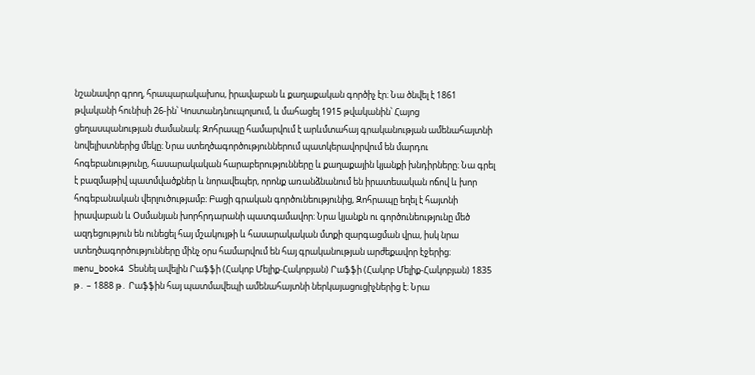նշանավոր գրող, հրապարակախոս, իրավաբան և քաղաքական գործիչ էր։ Նա ծնվել է 1861 թվականի հունիսի 26-ին՝ Կոստանդնուպոլսում, և մահացել 1915 թվականին՝ Հայոց ցեղասպանության ժամանակ։ Զոհրապը համարվում է արևմտահայ գրականության ամենահայտնի նովելիստներից մեկը։ Նրա ստեղծագործություններում պատկերավորվում են մարդու հոգեբանությունը, հասարակական հարաբերությունները և քաղաքային կյանքի խնդիրները։ Նա գրել է բազմաթիվ պատմվածքներ և նորավեպեր, որոնք առանձնանում են իրատեսական ոճով և խոր հոգեբանական վերլուծությամբ։ Բացի գրական գործունեությունից, Զոհրապը եղել է հայտնի իրավաբան և Օսմանյան խորհրդարանի պատգամավոր։ Նրա կյանքն ու գործունեությունը մեծ ազդեցություն են ունեցել հայ մշակույթի և հասարակական մտքի զարգացման վրա, իսկ նրա ստեղծագործությունները մինչ օրս համարվում են հայ գրականության արժեքավոր էջերից։ menu_book4 Տեսնել ավելին Րաֆֆի (Հակոբ Մելիք-Հակոբյան) Րաֆֆի (Հակոբ Մելիք-Հակոբյան) 1835 թ․ – 1888 թ․ Րաֆֆին հայ պատմավեպի ամենահայտնի ներկայացուցիչներից է։ Նրա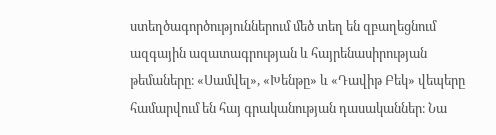ստեղծագործություններում մեծ տեղ են զբաղեցնում ազգային ազատագրության և հայրենասիրության թեմաները։ «Սամվել», «Խենթը» և «Դավիթ Բեկ» վեպերը համարվում են հայ գրականության դասականներ։ Նա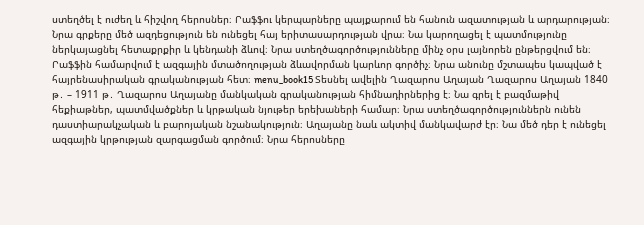ստեղծել է ուժեղ և հիշվող հերոսներ։ Րաֆֆու կերպարները պայքարում են հանուն ազատության և արդարության։ Նրա գրքերը մեծ ազդեցություն են ունեցել հայ երիտասարդության վրա։ Նա կարողացել է պատմությունը ներկայացնել հետաքրքիր և կենդանի ձևով։ Նրա ստեղծագործությունները մինչ օրս լայնորեն ընթերցվում են։ Րաֆֆին համարվում է ազգային մտածողության ձևավորման կարևոր գործիչ։ Նրա անունը մշտապես կապված է հայրենասիրական գրականության հետ։ menu_book15 Տեսնել ավելին Ղազարոս Աղայան Ղազարոս Աղայան 1840 թ․ – 1911 թ․ Ղազարոս Աղայանը մանկական գրականության հիմնադիրներից է։ Նա գրել է բազմաթիվ հեքիաթներ, պատմվածքներ և կրթական նյութեր երեխաների համար։ Նրա ստեղծագործություններն ունեն դաստիարակչական և բարոյական նշանակություն։ Աղայանը նաև ակտիվ մանկավարժ էր։ Նա մեծ դեր է ունեցել ազգային կրթության զարգացման գործում։ Նրա հերոսները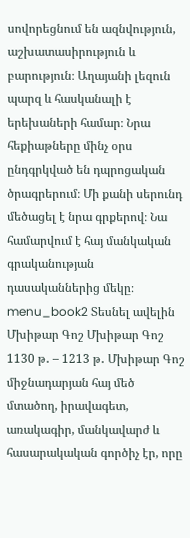սովորեցնում են ազնվություն, աշխատասիրություն և բարություն։ Աղայանի լեզուն պարզ և հասկանալի է երեխաների համար։ Նրա հեքիաթները մինչ օրս ընդգրկված են դպրոցական ծրագրերում։ Մի քանի սերունդ մեծացել է նրա գրքերով։ Նա համարվում է հայ մանկական գրականության դասականներից մեկը։ menu_book2 Տեսնել ավելին Մխիթար Գոշ Մխիթար Գոշ 1130 թ․ – 1213 թ․ Մխիթար Գոշ միջնադարյան հայ մեծ մտածող, իրավագետ, առակագիր, մանկավարժ և հասարակական գործիչ էր, որը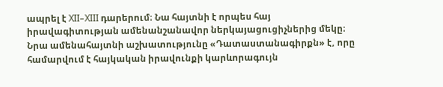ապրել է XII–XIII դարերում։ Նա հայտնի է որպես հայ իրավագիտության ամենանշանավոր ներկայացուցիչներից մեկը։ Նրա ամենահայտնի աշխատությունը «Դատաստանագիրքն» է, որը համարվում է հայկական իրավունքի կարևորագույն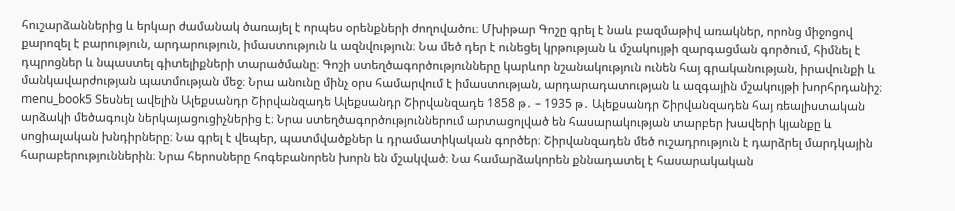հուշարձաններից և երկար ժամանակ ծառայել է որպես օրենքների ժողովածու։ Մխիթար Գոշը գրել է նաև բազմաթիվ առակներ, որոնց միջոցով քարոզել է բարություն, արդարություն, իմաստություն և ազնվություն։ Նա մեծ դեր է ունեցել կրթության և մշակույթի զարգացման գործում, հիմնել է դպրոցներ և նպաստել գիտելիքների տարածմանը։ Գոշի ստեղծագործությունները կարևոր նշանակություն ունեն հայ գրականության, իրավունքի և մանկավարժության պատմության մեջ։ Նրա անունը մինչ օրս համարվում է իմաստության, արդարադատության և ազգային մշակույթի խորհրդանիշ։ menu_book5 Տեսնել ավելին Ալեքսանդր Շիրվանզադե Ալեքսանդր Շիրվանզադե 1858 թ․ – 1935 թ․ Ալեքսանդր Շիրվանզադեն հայ ռեալիստական արձակի մեծագույն ներկայացուցիչներից է։ Նրա ստեղծագործություններում արտացոլված են հասարակության տարբեր խավերի կյանքը և սոցիալական խնդիրները։ Նա գրել է վեպեր, պատմվածքներ և դրամատիկական գործեր։ Շիրվանզադեն մեծ ուշադրություն է դարձրել մարդկային հարաբերություններին։ Նրա հերոսները հոգեբանորեն խորն են մշակված։ Նա համարձակորեն քննադատել է հասարակական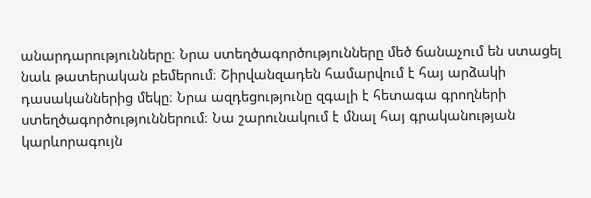անարդարությունները։ Նրա ստեղծագործությունները մեծ ճանաչում են ստացել նաև թատերական բեմերում։ Շիրվանզադեն համարվում է հայ արձակի դասականներից մեկը։ Նրա ազդեցությունը զգալի է հետագա գրողների ստեղծագործություններում։ Նա շարունակում է մնալ հայ գրականության կարևորագույն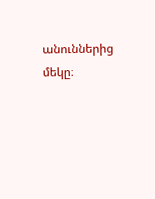անուններից մեկը։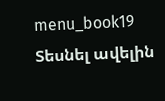menu_book19 Տեսնել ավելին